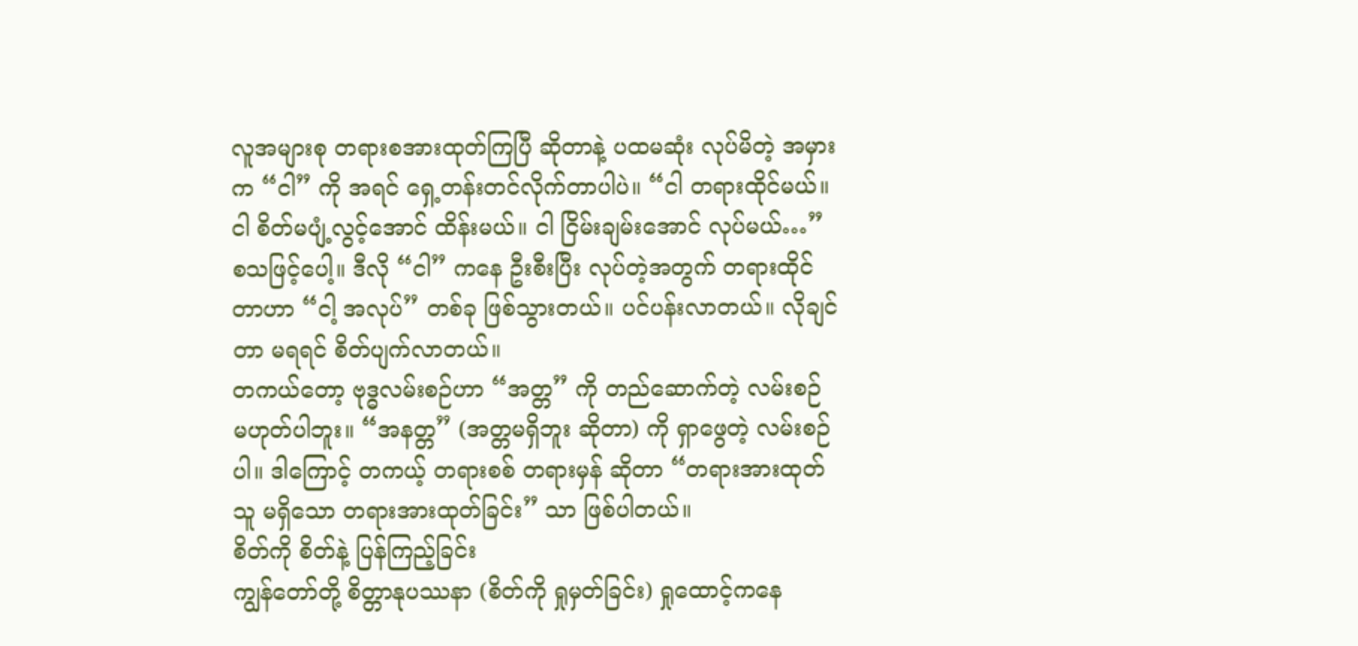လူအများစု တရားစအားထုတ်ကြပြီ ဆိုတာနဲ့ ပထမဆုံး လုပ်မိတဲ့ အမှားက “ငါ” ကို အရင် ရှေ့တန်းတင်လိုက်တာပါပဲ။ “ငါ တရားထိုင်မယ်။ ငါ စိတ်မပျံ့လွင့်အောင် ထိန်းမယ်။ ငါ ငြိမ်းချမ်းအောင် လုပ်မယ်…” စသဖြင့်ပေါ့။ ဒီလို “ငါ” ကနေ ဦးစီးပြီး လုပ်တဲ့အတွက် တရားထိုင်တာဟာ “ငါ့ အလုပ်” တစ်ခု ဖြစ်သွားတယ်။ ပင်ပန်းလာတယ်။ လိုချင်တာ မရရင် စိတ်ပျက်လာတယ်။
တကယ်တော့ ဗုဒ္ဓလမ်းစဉ်ဟာ “အတ္တ” ကို တည်ဆောက်တဲ့ လမ်းစဉ် မဟုတ်ပါဘူး။ “အနတ္တ” (အတ္တမရှိဘူး ဆိုတာ) ကို ရှာဖွေတဲ့ လမ်းစဉ်ပါ။ ဒါကြောင့် တကယ့် တရားစစ် တရားမှန် ဆိုတာ “တရားအားထုတ်သူ မရှိသော တရားအားထုတ်ခြင်း” သာ ဖြစ်ပါတယ်။
စိတ်ကို စိတ်နဲ့ ပြန်ကြည့်ခြင်း
ကျွန်တော်တို့ စိတ္တာနုပဿနာ (စိတ်ကို ရှုမှတ်ခြင်း) ရှုထောင့်ကနေ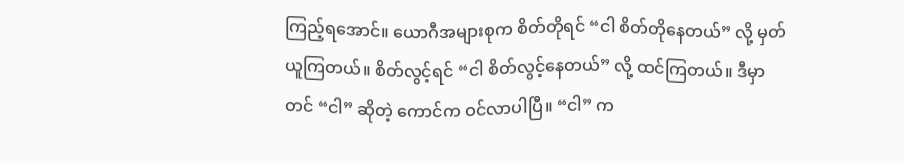ကြည့်ရအောင်။ ယောဂီအများစုက စိတ်တိုရင် “ငါ စိတ်တိုနေတယ်” လို့ မှတ်ယူကြတယ်။ စိတ်လွင့်ရင် “ငါ စိတ်လွင့်နေတယ်” လို့ ထင်ကြတယ်။ ဒီမှာတင် “ငါ” ဆိုတဲ့ ကောင်က ဝင်လာပါပြီ။ “ငါ” က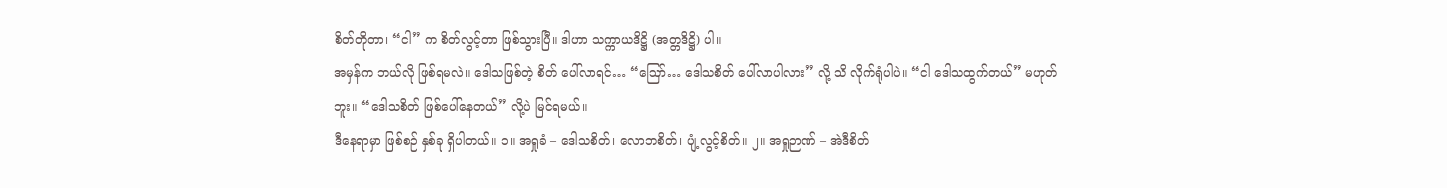စိတ်တိုတာ၊ “ငါ” က စိတ်လွင့်တာ ဖြစ်သွားပြီ။ ဒါဟာ သက္ကာယဒိဋ္ဌိ (အတ္တဒိဋ္ဌိ) ပါ။
အမှန်က ဘယ်လို ဖြစ်ရမလဲ။ ဒေါသဖြစ်တဲ့ စိတ် ပေါ်လာရင်… “ဪ… ဒေါသစိတ် ပေါ်လာပါလား” လို့ သိ လိုက်ရုံပါပဲ။ “ငါ ဒေါသထွက်တယ်” မဟုတ်ဘူး။ “ဒေါသစိတ် ဖြစ်ပေါ်နေတယ်” လို့ပဲ မြင်ရမယ်။
ဒီနေရာမှာ ဖြစ်စဉ် နှစ်ခု ရှိပါတယ်။ ၁။ အရှုခံ – ဒေါသစိတ်၊ လောဘစိတ်၊ ပျံ့လွင့်စိတ်။ ၂။ အရှုဉာဏ် – အဲဒီစိတ်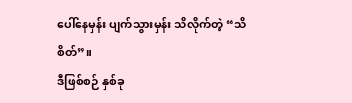ပေါ်နေမှန်း ပျက်သွားမှန်း သိလိုက်တဲ့ “သိစိတ်”။
ဒီဖြစ်စဉ် နှစ်ခု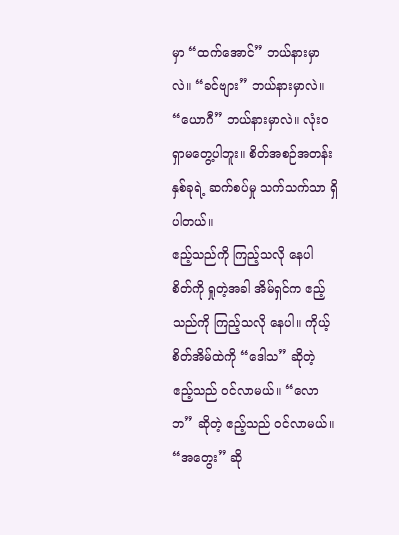မှာ “ထက်အောင်” ဘယ်နားမှာလဲ။ “ခင်ဗျား” ဘယ်နားမှာလဲ။ “ယောဂီ” ဘယ်နားမှာလဲ။ လုံးဝ ရှာမတွေ့ပါဘူး။ စိတ်အစဉ်အတန်း နှစ်ခုရဲ့ ဆက်စပ်မှု သက်သက်သာ ရှိပါတယ်။
ဧည့်သည်ကို ကြည့်သလို နေပါ
စိတ်ကို ရှုတဲ့အခါ အိမ်ရှင်က ဧည့်သည်ကို ကြည့်သလို နေပါ။ ကိုယ့်စိတ်အိမ်ထဲကို “ဒေါသ” ဆိုတဲ့ ဧည့်သည် ဝင်လာမယ်။ “လောဘ” ဆိုတဲ့ ဧည့်သည် ဝင်လာမယ်။ “အတွေး” ဆို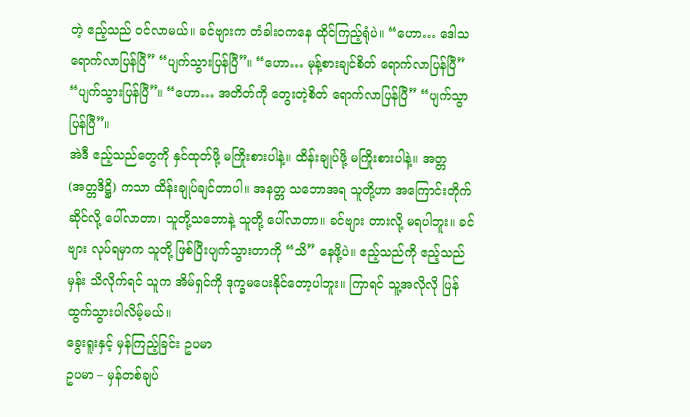တဲ့ ဧည့်သည် ဝင်လာမယ်။ ခင်ဗျားက တံခါးဝကနေ ထိုင်ကြည့်ရုံပဲ။ “ဟော… ဒေါသ ရောက်လာပြန်ပြီ” “ပျက်သွားပြန်ပြီ”။ “ဟော… မုန့်စားချင်စိတ် ရောက်လာပြန်ပြီ” “ပျက်သွားပြန်ပြီ”။ “ဟော… အတိတ်ကို တွေးတဲ့စိတ် ရောက်လာပြန်ပြီ” “ပျက်သွာပြန်ပြီ”။
အဲဒီ ဧည့်သည်တွေကို နှင်ထုတ်ဖို့ မကြိုးစားပါနဲ့။ ထိန်းချုပ်ဖို့ မကြိုးစားပါနဲ့။ အတ္တ (အတ္တဒိဋ္ဌိ) ကသာ ထိန်းချုပ်ချင်တာပါ။ အနတ္တ သဘောအရ သူတို့ဟာ အကြောင်းတိုက်ဆိုင်လို့ ပေါ်လာတာ၊ သူတို့သဘောနဲ့ သူတို့ ပေါ်လာတာ။ ခင်ဗျား တားလို့ မရပါဘူး။ ခင်ဗျား လုပ်ရမှာက သူတို့ ဖြစ်ပြီးပျက်သွားတာကို “သိ” နေဖို့ပဲ။ ဧည့်သည်ကို ဧည့်သည်မှန်း သိလိုက်ရင် သူက အိမ်ရှင်ကို ဒုက္ခမပေးနိုင်တော့ပါဘူး။ ကြာရင် သူ့အလိုလို ပြန်ထွက်သွားပါလိမ့်မယ်။
ခွေးရူးနှင့် မှန်ကြည့်ခြင်း ဥပမာ
ဥပမာ – မှန်တစ်ချပ်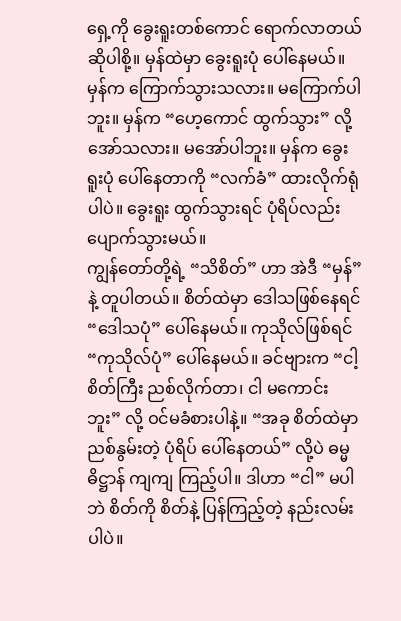ရှေ့ကို ခွေးရူးတစ်ကောင် ရောက်လာတယ် ဆိုပါစို့။ မှန်ထဲမှာ ခွေးရူးပုံ ပေါ်နေမယ်။ မှန်က ကြောက်သွားသလား။ မကြောက်ပါဘူး။ မှန်က “ဟေ့ကောင် ထွက်သွား” လို့ အော်သလား။ မအော်ပါဘူး။ မှန်က ခွေးရူးပုံ ပေါ်နေတာကို “လက်ခံ” ထားလိုက်ရုံပါပဲ။ ခွေးရူး ထွက်သွားရင် ပုံရိပ်လည်း ပျောက်သွားမယ်။
ကျွန်တော်တို့ရဲ့ “သိစိတ်” ဟာ အဲဒီ “မှန်” နဲ့ တူပါတယ်။ စိတ်ထဲမှာ ဒေါသဖြစ်နေရင် “ဒေါသပုံ” ပေါ်နေမယ်။ ကုသိုလ်ဖြစ်ရင် “ကုသိုလ်ပုံ” ပေါ်နေမယ်။ ခင်ဗျားက “ငါ့စိတ်ကြီး ညစ်လိုက်တာ၊ ငါ မကောင်းဘူး” လို့ ဝင်မခံစားပါနဲ့။ “အခု စိတ်ထဲမှာ ညစ်နွမ်းတဲ့ ပုံရိပ် ပေါ်နေတယ်” လို့ပဲ ဓမ္မဓိဋ္ဌာန် ကျကျ ကြည့်ပါ။ ဒါဟာ “ငါ” မပါဘဲ စိတ်ကို စိတ်နဲ့ ပြန်ကြည့်တဲ့ နည်းလမ်းပါပဲ။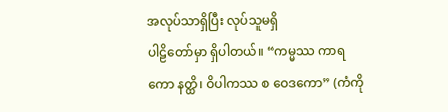အလုပ်သာရှိပြီး လုပ်သူမရှိ
ပါဠိတော်မှာ ရှိပါတယ်။ “ကမ္မဿ ကာရကော နတ္ထိ၊ ဝိပါကဿ စ ဝေဒကော” (ကံကို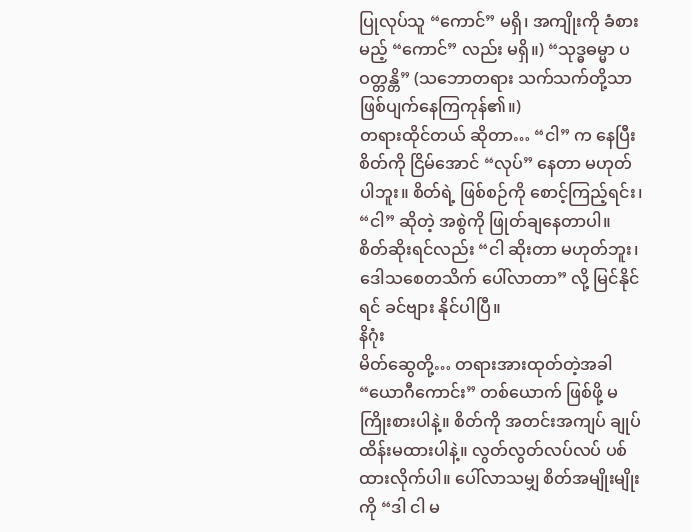ပြုလုပ်သူ “ကောင်” မရှိ၊ အကျိုးကို ခံစားမည့် “ကောင်” လည်း မရှိ။) “သုဒ္ဓဓမ္မာ ပဝတ္တန္တိ” (သဘောတရား သက်သက်တို့သာ ဖြစ်ပျက်နေကြကုန်၏။)
တရားထိုင်တယ် ဆိုတာ… “ငါ” က နေပြီး စိတ်ကို ငြိမ်အောင် “လုပ်” နေတာ မဟုတ်ပါဘူး။ စိတ်ရဲ့ ဖြစ်စဉ်ကို စောင့်ကြည့်ရင်း၊ “ငါ” ဆိုတဲ့ အစွဲကို ဖြုတ်ချနေတာပါ။ စိတ်ဆိုးရင်လည်း “ငါ ဆိုးတာ မဟုတ်ဘူး၊ ဒေါသစေတသိက် ပေါ်လာတာ” လို့ မြင်နိုင်ရင် ခင်ဗျား နိုင်ပါပြီ။
နိဂုံး
မိတ်ဆွေတို့… တရားအားထုတ်တဲ့အခါ “ယောဂီကောင်း” တစ်ယောက် ဖြစ်ဖို့ မကြိုးစားပါနဲ့။ စိတ်ကို အတင်းအကျပ် ချုပ်ထိန်းမထားပါနဲ့။ လွတ်လွတ်လပ်လပ် ပစ်ထားလိုက်ပါ။ ပေါ်လာသမျှ စိတ်အမျိုးမျိုးကို “ဒါ ငါ မ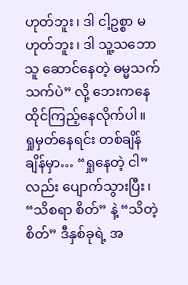ဟုတ်ဘူး၊ ဒါ ငါ့ဥစ္စာ မဟုတ်ဘူး၊ ဒါ သူ့သဘောသူ ဆောင်နေတဲ့ ဓမ္မသက်သက်ပဲ” လို့ ဘေးကနေ ထိုင်ကြည့်နေလိုက်ပါ။
ရှုမှတ်နေရင်း တစ်ချိန်ချိန်မှာ… “ရှုနေတဲ့ ငါ” လည်း ပျောက်သွားပြီး၊ “သိစရာ စိတ်” နဲ့ “သိတဲ့ စိတ်” ဒီနှစ်ခုရဲ့ အ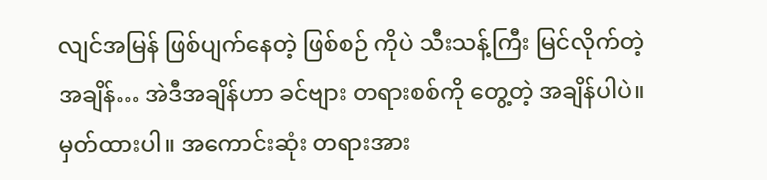လျင်အမြန် ဖြစ်ပျက်နေတဲ့ ဖြစ်စဉ် ကိုပဲ သီးသန့်ကြီး မြင်လိုက်တဲ့ အချိန်… အဲဒီအချိန်ဟာ ခင်ဗျား တရားစစ်ကို တွေ့တဲ့ အချိန်ပါပဲ။
မှတ်ထားပါ။ အကောင်းဆုံး တရားအား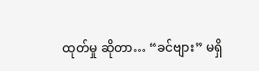ထုတ်မှု ဆိုတာ… “ခင်ဗျား” မရှိ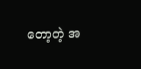တော့တဲ့ အ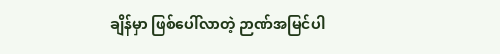ချိန်မှာ ဖြစ်ပေါ်လာတဲ့ ဉာဏ်အမြင်ပါ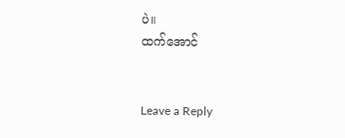ပဲ။
ထက်အောင်


Leave a Reply